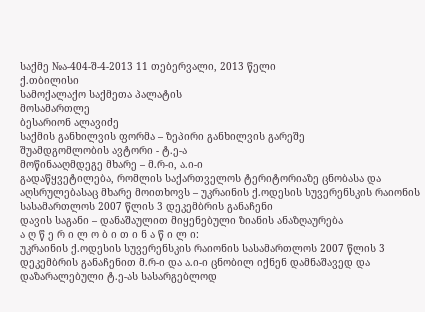საქმე №ა-404-შ-4-2013 11 თებერვალი, 2013 წელი
ქ.თბილისი
სამოქალაქო საქმეთა პალატის
მოსამართლე
ბესარიონ ალავიძე
საქმის განხილვის ფორმა – ზეპირი განხილვის გარეშე
შუამდგომლობის ავტორი - ტ.ე-ა
მოწინააღმდეგე მხარე – მ.რ-ი, ა.ი-ი
გადაწყვეტილება, რომლის საქართველოს ტერიტორიაზე ცნობასა და აღსრულებასაც მხარე მოითხოვს – უკრაინის ქ.ოდესის სუვერენსკის რაიონის სასამართლოს 2007 წლის 3 დეკემბრის განაჩენი
დავის საგანი – დანაშაულით მიყენებული ზიანის ანაზღაურება
ა ღ წ ე რ ი ლ ო ბ ი თ ი ნ ა წ ი ლ ი:
უკრაინის ქ.ოდესის სუვერენსკის რაიონის სასამართლოს 2007 წლის 3 დეკემბრის განაჩენით მ.რ-ი და ა.ი-ი ცნობილ იქნენ დამნაშავედ და დაზარალებული ტ.ე-ას სასარგებლოდ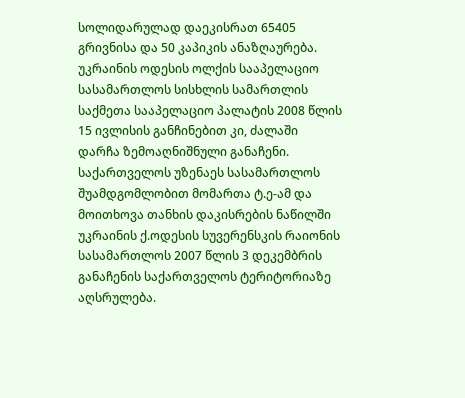სოლიდარულად დაეკისრათ 65405 გრივნისა და 50 კაპიკის ანაზღაურება.
უკრაინის ოდესის ოლქის სააპელაციო სასამართლოს სისხლის სამართლის საქმეთა სააპელაციო პალატის 2008 წლის 15 ივლისის განჩინებით კი, ძალაში დარჩა ზემოაღნიშნული განაჩენი.
საქართველოს უზენაეს სასამართლოს შუამდგომლობით მომართა ტ.ე-ამ და მოითხოვა თანხის დაკისრების ნაწილში უკრაინის ქ.ოდესის სუვერენსკის რაიონის სასამართლოს 2007 წლის 3 დეკემბრის განაჩენის საქართველოს ტერიტორიაზე აღსრულება.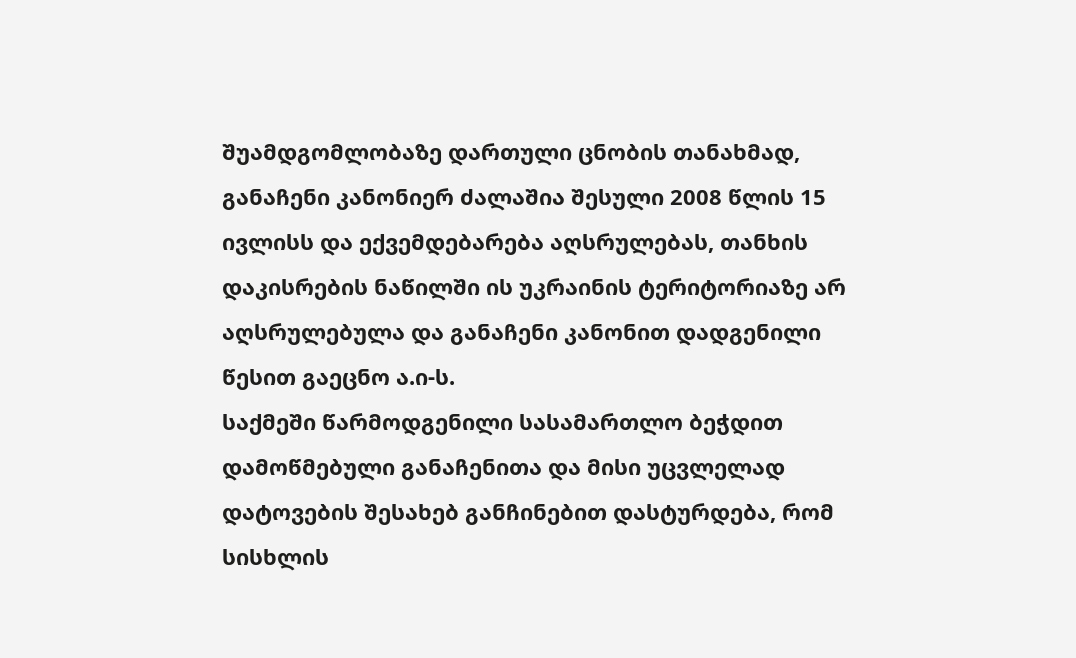შუამდგომლობაზე დართული ცნობის თანახმად, განაჩენი კანონიერ ძალაშია შესული 2008 წლის 15 ივლისს და ექვემდებარება აღსრულებას, თანხის დაკისრების ნაწილში ის უკრაინის ტერიტორიაზე არ აღსრულებულა და განაჩენი კანონით დადგენილი წესით გაეცნო ა.ი-ს.
საქმეში წარმოდგენილი სასამართლო ბეჭდით დამოწმებული განაჩენითა და მისი უცვლელად დატოვების შესახებ განჩინებით დასტურდება, რომ სისხლის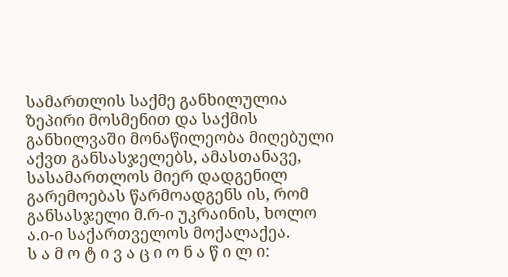სამართლის საქმე განხილულია ზეპირი მოსმენით და საქმის განხილვაში მონაწილეობა მიღებული აქვთ განსასჯელებს, ამასთანავე, სასამართლოს მიერ დადგენილ გარემოებას წარმოადგენს ის, რომ განსასჯელი მ.რ-ი უკრაინის, ხოლო ა.ი-ი საქართველოს მოქალაქეა.
ს ა მ ო ტ ი ვ ა ც ი ო ნ ა წ ი ლ ი: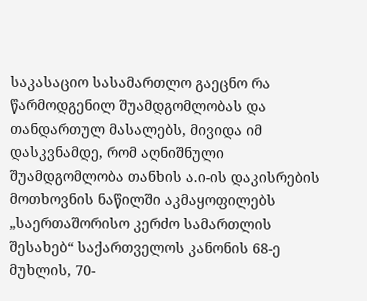საკასაციო სასამართლო გაეცნო რა წარმოდგენილ შუამდგომლობას და თანდართულ მასალებს, მივიდა იმ დასკვნამდე, რომ აღნიშნული შუამდგომლობა თანხის ა.ი-ის დაკისრების მოთხოვნის ნაწილში აკმაყოფილებს „საერთაშორისო კერძო სამართლის შესახებ“ საქართველოს კანონის 68-ე მუხლის, 70-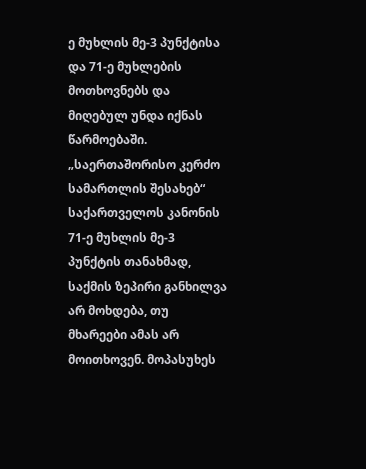ე მუხლის მე-3 პუნქტისა და 71-ე მუხლების მოთხოვნებს და მიღებულ უნდა იქნას წარმოებაში.
„საერთაშორისო კერძო სამართლის შესახებ“ საქართველოს კანონის 71-ე მუხლის მე-3 პუნქტის თანახმად, საქმის ზეპირი განხილვა არ მოხდება, თუ მხარეები ამას არ მოითხოვენ. მოპასუხეს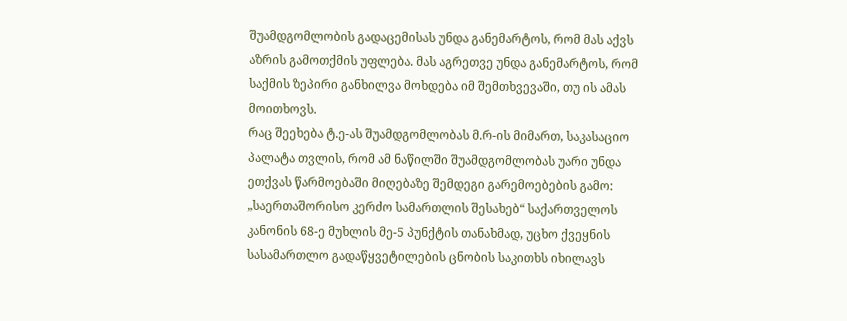შუამდგომლობის გადაცემისას უნდა განემარტოს, რომ მას აქვს აზრის გამოთქმის უფლება. მას აგრეთვე უნდა განემარტოს, რომ საქმის ზეპირი განხილვა მოხდება იმ შემთხვევაში, თუ ის ამას მოითხოვს.
რაც შეეხება ტ.ე-ას შუამდგომლობას მ.რ-ის მიმართ, საკასაციო პალატა თვლის, რომ ამ ნაწილში შუამდგომლობას უარი უნდა ეთქვას წარმოებაში მიღებაზე შემდეგი გარემოებების გამო:
„საერთაშორისო კერძო სამართლის შესახებ“ საქართველოს კანონის 68-ე მუხლის მე-5 პუნქტის თანახმად, უცხო ქვეყნის სასამართლო გადაწყვეტილების ცნობის საკითხს იხილავს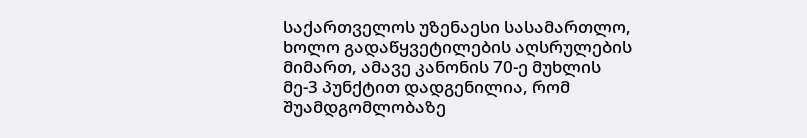საქართველოს უზენაესი სასამართლო, ხოლო გადაწყვეტილების აღსრულების მიმართ, ამავე კანონის 70-ე მუხლის მე-3 პუნქტით დადგენილია, რომ შუამდგომლობაზე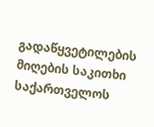გადაწყვეტილების მიღების საკითხი საქართველოს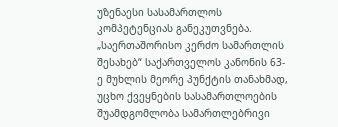უზენაესი სასამართლოს კომპეტენციას განეკუთვნება.
„საერთაშორისო კერძო სამართლის შესახებ“ საქართველოს კანონის 63-ე მუხლის მეორე პუნქტის თანახმად, უცხო ქვეყნების სასამართლოების შუამდგომლობა სამართლებრივი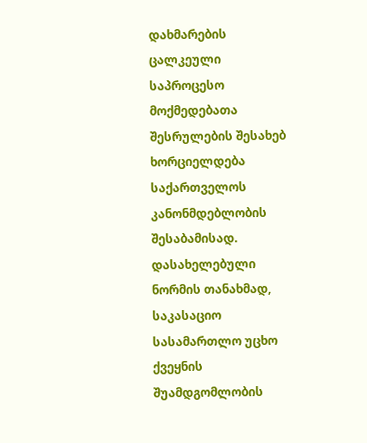დახმარების ცალკეული საპროცესო მოქმედებათა შესრულების შესახებ ხორციელდება საქართველოს კანონმდებლობის შესაბამისად. დასახელებული ნორმის თანახმად, საკასაციო სასამართლო უცხო ქვეყნის შუამდგომლობის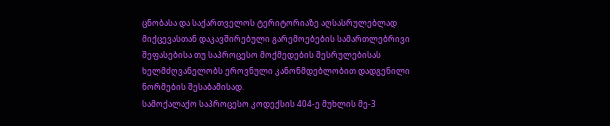ცნობასა და საქართველოს ტერიტორიაზე აღსასრულებლად მიქცევასთან დაკავშირებული გარემოებების სამართლებრივი შეფასებისა თუ საპროცესო მოქმედების შესრულებისას ხელმძღვანელობს ეროვნული კანონმდებლობით დადგენილი ნორმების შესაბამისად.
სამოქალაქო საპროცესო კოდექსის 404-ე მუხლის მე-3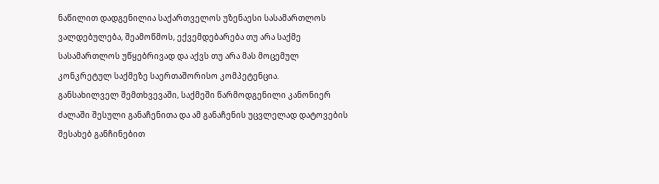ნაწილით დადგენილია საქართველოს უზენაესი სასამართლოს ვალდებულება, შეამოწმოს, ექვემდებარება თუ არა საქმე სასამართლოს უწყებრივად და აქვს თუ არა მას მოცემულ კონკრეტულ საქმეზე საერთაშორისო კომპეტენცია.
განსახილველ შემთხვევაში, საქმეში წარმოდგენილი კანონიერ ძალაში შესული განაჩენითა და ამ განაჩენის უცვლელად დატოვების შესახებ განჩინებით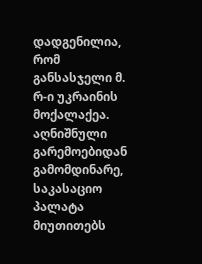დადგენილია, რომ განსასჯელი მ. რ-ი უკრაინის მოქალაქეა.
აღნიშნული გარემოებიდან გამომდინარე, საკასაციო პალატა მიუთითებს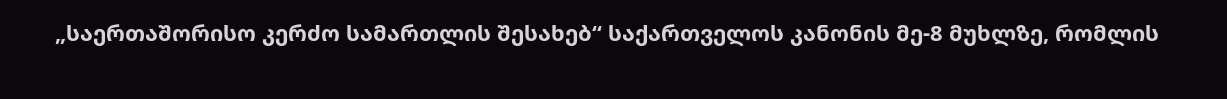„საერთაშორისო კერძო სამართლის შესახებ“ საქართველოს კანონის მე-8 მუხლზე, რომლის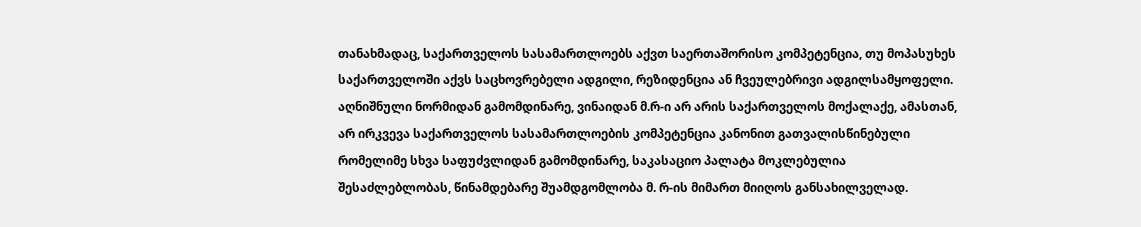თანახმადაც, საქართველოს სასამართლოებს აქვთ საერთაშორისო კომპეტენცია, თუ მოპასუხეს საქართველოში აქვს საცხოვრებელი ადგილი, რეზიდენცია ან ჩვეულებრივი ადგილსამყოფელი. აღნიშნული ნორმიდან გამომდინარე, ვინაიდან მ.რ-ი არ არის საქართველოს მოქალაქე, ამასთან, არ ირკვევა საქართველოს სასამართლოების კომპეტენცია კანონით გათვალისწინებული რომელიმე სხვა საფუძვლიდან გამომდინარე, საკასაციო პალატა მოკლებულია შესაძლებლობას, წინამდებარე შუამდგომლობა მ. რ-ის მიმართ მიიღოს განსახილველად.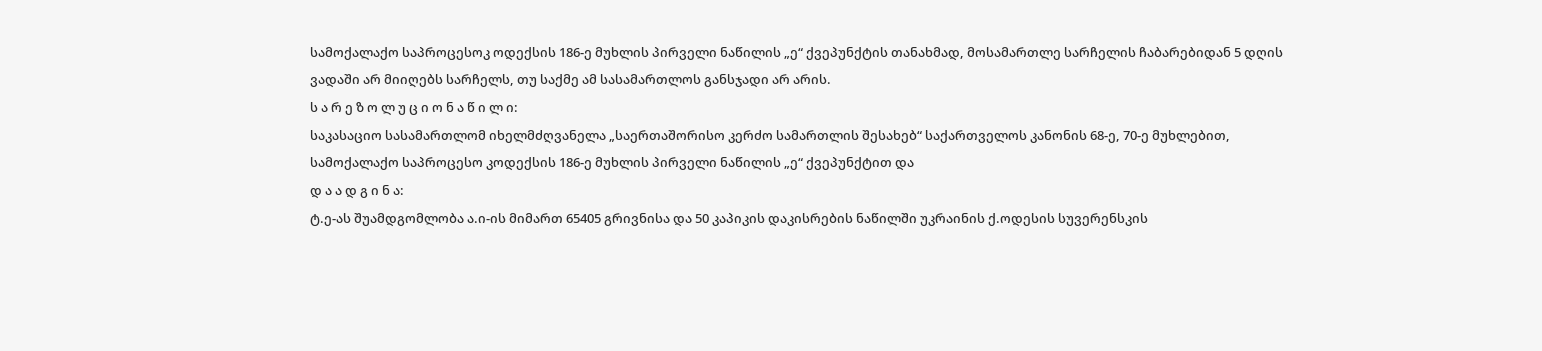სამოქალაქო საპროცესოკ ოდექსის 186-ე მუხლის პირველი ნაწილის „ე“ ქვეპუნქტის თანახმად, მოსამართლე სარჩელის ჩაბარებიდან 5 დღის ვადაში არ მიიღებს სარჩელს, თუ საქმე ამ სასამართლოს განსჯადი არ არის.
ს ა რ ე ზ ო ლ უ ც ი ო ნ ა წ ი ლ ი:
საკასაციო სასამართლომ იხელმძღვანელა „საერთაშორისო კერძო სამართლის შესახებ“ საქართველოს კანონის 68-ე, 70-ე მუხლებით, სამოქალაქო საპროცესო კოდექსის 186-ე მუხლის პირველი ნაწილის „ე“ ქვეპუნქტით და
დ ა ა დ გ ი ნ ა:
ტ.ე-ას შუამდგომლობა ა.ი-ის მიმართ 65405 გრივნისა და 50 კაპიკის დაკისრების ნაწილში უკრაინის ქ.ოდესის სუვერენსკის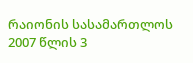რაიონის სასამართლოს 2007 წლის 3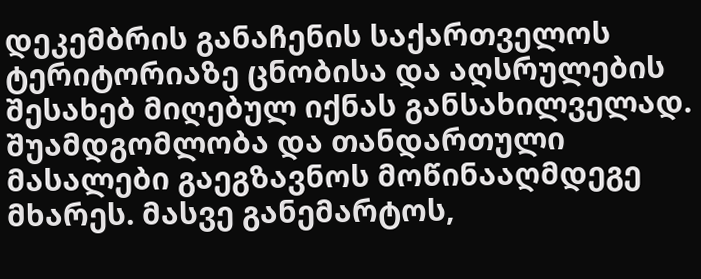დეკემბრის განაჩენის საქართველოს ტერიტორიაზე ცნობისა და აღსრულების შესახებ მიღებულ იქნას განსახილველად. შუამდგომლობა და თანდართული მასალები გაეგზავნოს მოწინააღმდეგე მხარეს. მასვე განემარტოს,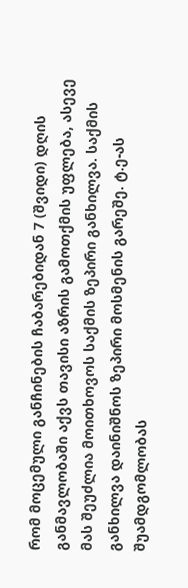რომ მოცემული განჩინების ჩაბარებიდან 7 (შვიდი) დღის განმავლობაში აქვს თავისი აზრის გამოთქმის უფლება, ასევე მას შეუძლია მოითხოვოს საქმის ზეპირი განხილვა. საქმის განხილვა დაინიშნოს ზეპირი მოსმენის გარეშე. ტ.ე-ას შუამდგომლობას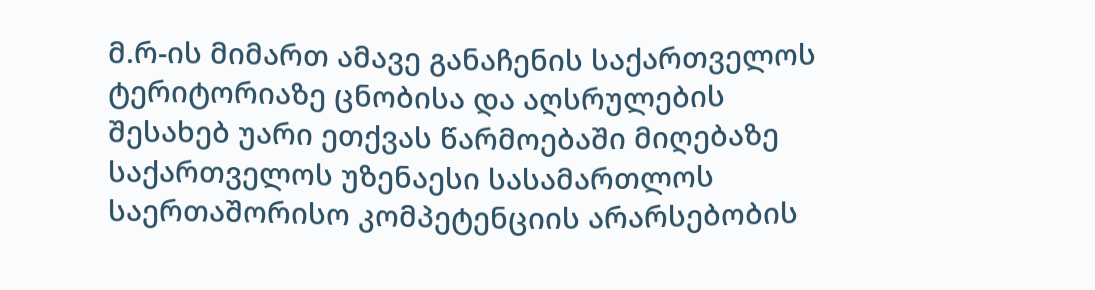მ.რ-ის მიმართ ამავე განაჩენის საქართველოს ტერიტორიაზე ცნობისა და აღსრულების შესახებ უარი ეთქვას წარმოებაში მიღებაზე საქართველოს უზენაესი სასამართლოს საერთაშორისო კომპეტენციის არარსებობის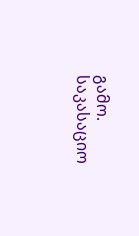გამო. საკასაციო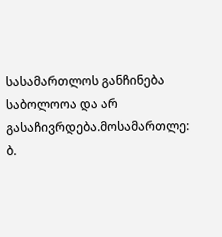სასამართლოს განჩინება საბოლოოა და არ გასაჩივრდება.მოსამართლე: ბ.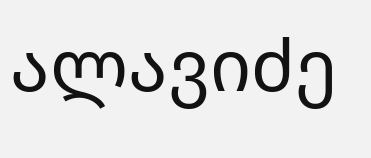ალავიძე